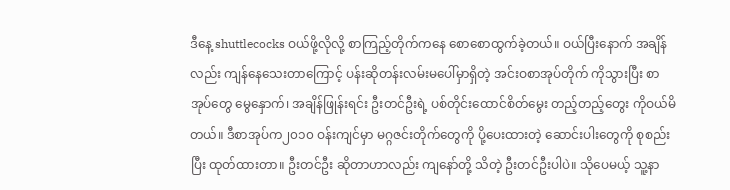ဒီနေ့ shuttlecocks ဝယ်ဖို့လိုလို့ စာကြည့်တိုက်ကနေ စောစောထွက်ခဲ့တယ်။ ဝယ်ပြီးနောက် အချိန်လည်း ကျန်နေသေးတာကြောင့် ပန်းဆိုတန်းလမ်းမပေါ်မှာရှိတဲ့ အင်းဝစာအုပ်တိုက် ကိုသွားပြီး စာအုပ်တွေ မွေနှောက်၊ အချိန်ဖြုန်းရင်း ဦးတင်ဦးရဲ့ ပစ်တိုင်းထောင်စိတ်မွေး တည့်တည့်တွေး ကိုဝယ်မိတယ်။ ဒီစာအုပ်က၂၀၁၀ ဝန်းကျင်မှာ မဂ္ဂဇင်းတိုက်တွေကို ပို့ပေးထားတဲ့ ဆောင်းပါးတွေကို စုစည်းပြီး ထုတ်ထားတာ။ ဦးတင်ဦး ဆိုတာဟာလည်း ကျနော်တို့ သိတဲ့ ဦးတင်ဦးပါပဲ။ သိုပေမယ့် သူ့နာ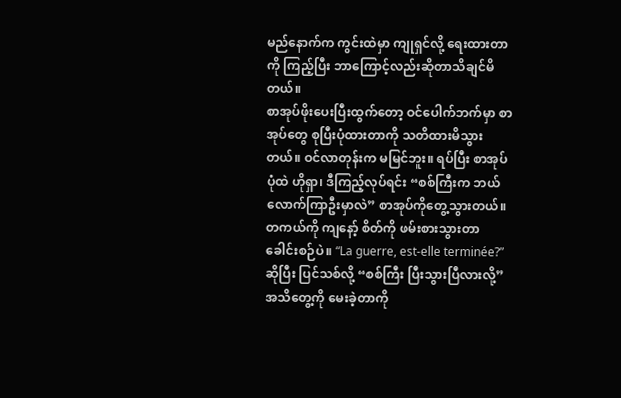မည်နောက်က ကွင်းထဲမှာ ကျုရှင်လို့ ရေးထားတာကို ကြည့်ပြီး ဘာကြောင့်လည်းဆိုတာသိချင်မိ
တယ်။
စာအုပ်ဖိုးပေးပြီးထွက်တော့ ဝင်ပေါက်ဘက်မှာ စာအုပ်တွေ စုပြီးပုံထားတာကို သတိထားမိသွားတယ်။ ဝင်လာတုန်းက မမြင်ဘူး။ ရပ်ပြီး စာအုပ်ပုံထဲ ဟိုရှာ၊ ဒီကြည့်လုပ်ရင်း “စစ်ကြီးက ဘယ်လောက်ကြာဦးမှာလဲ” စာအုပ်ကိုတွေ့သွားတယ်။ တကယ်ကို ကျနော့် စိတ်ကို ဖမ်းစားသွားတာ ခေါင်းစဉ်ပဲ။ “La guerre, est-elle terminée?” ဆိုပြီး ပြင်သစ်လို့ “စစ်ကြီး ပြီးသွားပြီလားလို့” အသိတွေ့ကို မေးခဲ့တာကို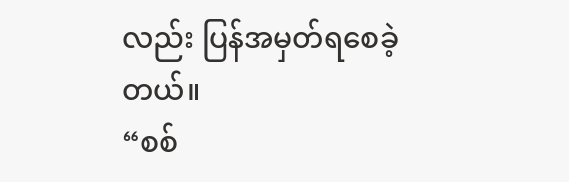လည်း ပြန်အမှတ်ရစေခဲ့တယ်။
“စစ်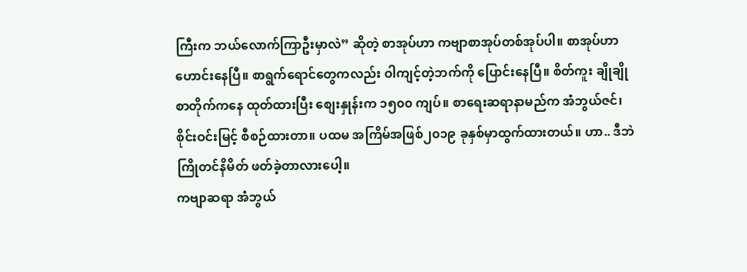ကြီးက ဘယ်လောက်ကြာဦးမှာလဲ” ဆိုတဲ့ စာအုပ်ဟာ ကဗျာစာအုပ်တစ်အုပ်ပါ။ စာအုပ်ဟာ ဟောင်းနေပြီ။ စာရွက်ရောင်တွေကလည်း ဝါကျင့်တဲ့ဘက်ကို ပြောင်းနေပြီ။ စိတ်ကူး ချိုချို စာတိုက်ကနေ ထုတ်ထားပြီး စျေးနှုန်းက ၁၅၀၀ ကျပ်။ စာရေးဆရာနာမည်က အံဘွယ်ဇင်၊ စိုင်းဝင်းမြင့် စီစဉ်ထားတာ။ ပထမ အကြိမ်အဖြစ်၂၀၁၉ ခုနှစ်မှာထွက်ထားတယ်။ ဟာ.. ဒီဘဲ ကြိုတင်နိမိတ် ဖတ်ခဲ့တာလားပေါ့။
ကဗျာဆရာ အံဘွယ်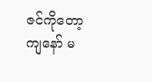ဇင်ကိုတော့ ကျနော် မ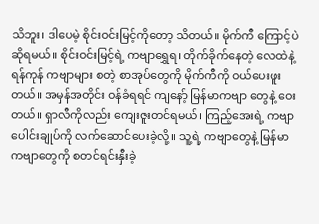သိဘူး၊ ဒါပေမဲ့ စိုင်းဝင်းမြင့်ကိုတော့ သိတယ်။ မိုက်ကီ ကြောင့်ပဲ ဆိုရမယ်။ စိုင်းဝင်းမြင့်ရဲ့ ကဗျာရွှေရ၊ တိုက်ခိုက်နေတဲ့ လေထဲနဲ့ ရန်ကုန် ကဗျာများ စတဲ့ စာအုပ်တွေကို မိုက်ကီကို ဝယ်ပေးဖူးတယ်။ အမှန်အတိုင်း ဝန်ခံရရင် ကျနော့် မြန်မာကဗျာ တွေနဲ့ ဝေးတယ်။ ရှာလီကိုလည်း ကျေးဇူးတင်ရမယ်၊ ကြည့်အေးရဲ့ ကဗျာပေါင်းချုပ်ကို လက်ဆောင်ပေးခဲ့လို့။ သူ့ရဲ့ ကဗျာတွေနဲ့ မြန်မာကဗျာတွေကို စတင်ရင်းနှီးခဲ့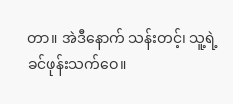တာ။ အဲဒီနောက် သန်းတင့်၊ သူ့ရဲ့ ခင်ဖုန်းသက်ဝေ။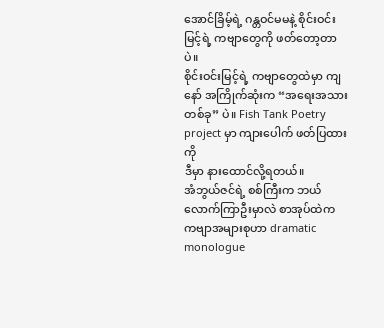အောင်ခြိမ့်ရဲ့ ဂန္တဝင်မမနဲ့ စိုင်းဝင်းမြင့်ရဲ့ ကဗျာတွေကို ဖတ်တော့တာပဲ။
စိုင်းဝင်းမြင့်ရဲ့ ကဗျာတွေထဲမှာ ကျနော် အကြိုက်ဆုံးက “အရေးအသားတစ်ခု” ပဲ။ Fish Tank Poetry project မှာ ကျားပေါက် ဖတ်ပြထားကို
ဒီမှာ နားထောင်လို့ရတယ်။
အံဘွယ်ဇင်ရဲ့ စစ်ကြီးက ဘယ်လောက်ကြာဦးမှာလဲ စာအုပ်ထဲက ကဗျာအများစုဟာ dramatic monologue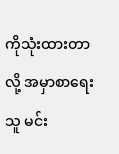ကိုသုံးထားတာလို့ အမှာစာရေးသူ မင်း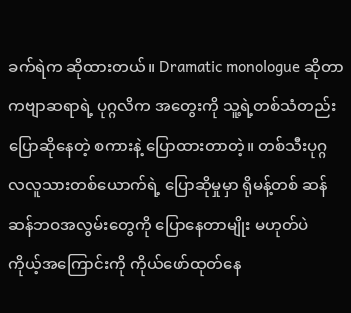ခက်ရဲက ဆိုထားတယ်။ Dramatic monologue ဆိုတာ ကဗျာဆရာရဲ့ ပုဂ္ဂလိက အတွေးကို သူ့ရဲ့တစ်သံတည်းပြောဆိုနေတဲ့ စကားနဲ့ ပြောထားတာတဲ့။ တစ်သီးပုဂ္ဂလလူသားတစ်ယောက်ရဲ့ ပြောဆိုမှုမှာ ရိုမန့်တစ် ဆန်ဆန်ဘဝအလွမ်းတွေကို ပြောနေတာမျိုး မဟုတ်ပဲ ကိုယ့်အကြောင်းကို ကိုယ်ဖော်ထုတ်နေ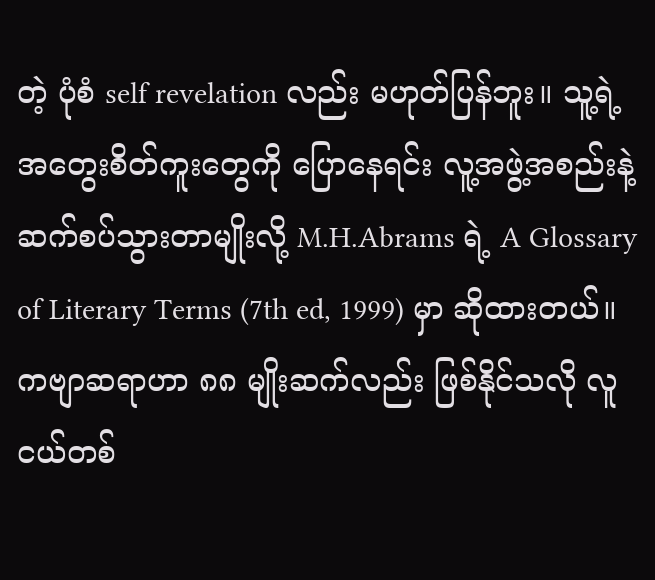တဲ့ ပုံစံ self revelation လည်း မဟုတ်ပြန်ဘူး။ သူ့ရဲ့ အတွေးစိတ်ကူးတွေကို ပြောနေရင်း လူ့အဖွဲ့အစည်းနဲ့ ဆက်စပ်သွားတာမျိုးလို့ M.H.Abrams ရဲ့ A Glossary of Literary Terms (7th ed, 1999) မှာ ဆိုထားတယ်။
ကဗျာဆရာဟာ ၈၈ မျိုးဆက်လည်း ဖြစ်နိုင်သလို လူငယ်တစ်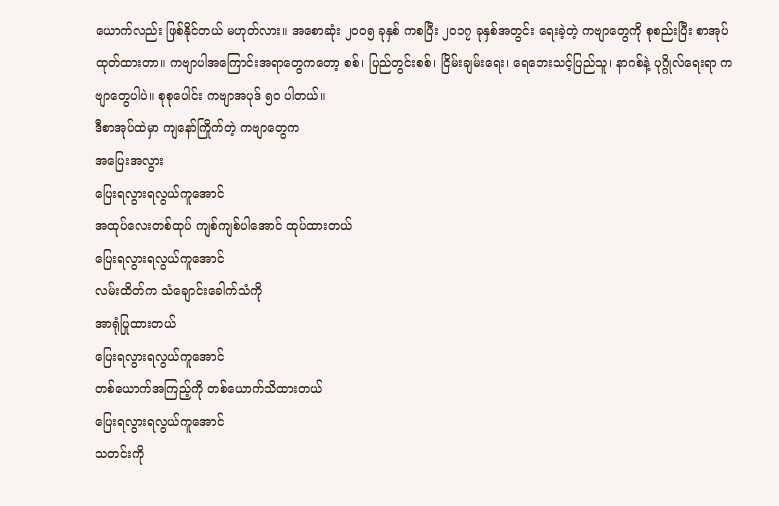ယောက်လည်း ဖြစ်နိုင်တယ် မဟုတ်လား။ အစောဆုံး ၂၀၀၅ ခုနှစ် ကစပြီး ၂၀၁၇ ခုနှစ်အတွင်း ရေးခဲ့တဲ့ ကဗျာတွေကို စုစည်းပြီး စာအုပ်ထုတ်ထားတာ။ ကဗျာပါအကြောင်းအရာတွေကတော့ စစ်၊ ပြည်တွင်းစစ်၊ ငြိမ်းချမ်းရေး၊ ရေဘေးသင့်ပြည်သူ၊ နာဂစ်နဲ့ ပုဂ္ဂိုလ်ရေးရာ ကဗျာတွေပါပဲ။ စုစုပေါင်း ကဗျာအပုဒ် ၅၀ ပါတယ်။
ဒီစာအုပ်ထဲမှာ ကျနော်ကြိုက်တဲ့ ကဗျာတွေက
အပြေးအလွား
ပြေးရလွားရလွယ်ကူအောင်
အထုပ်လေးတစ်ထုပ် ကျစ်ကျစ်ပါအောင် ထုပ်ထားတယ်
ပြေးရလွားရလွယ်ကူအောင်
လမ်းထိတ်က သံချောင်းခေါက်သံကို
အာရုံပြုထားတယ်
ပြေးရလွားရလွယ်ကူအောင်
တစ်ယောက်အကြည့်ကို တစ်ယောက်သိထားတယ်
ပြေးရလွားရလွယ်ကူအောင်
သတင်းကို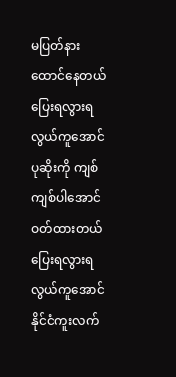မပြတ်နားထောင်နေတယ်
ပြေးရလွားရလွယ်ကူအောင်
ပုဆိုးကို ကျစ်ကျစ်ပါအောင် ဝတ်ထားတယ်
ပြေးရလွားရလွယ်ကူအောင်
နိုင်ငံကူးလက်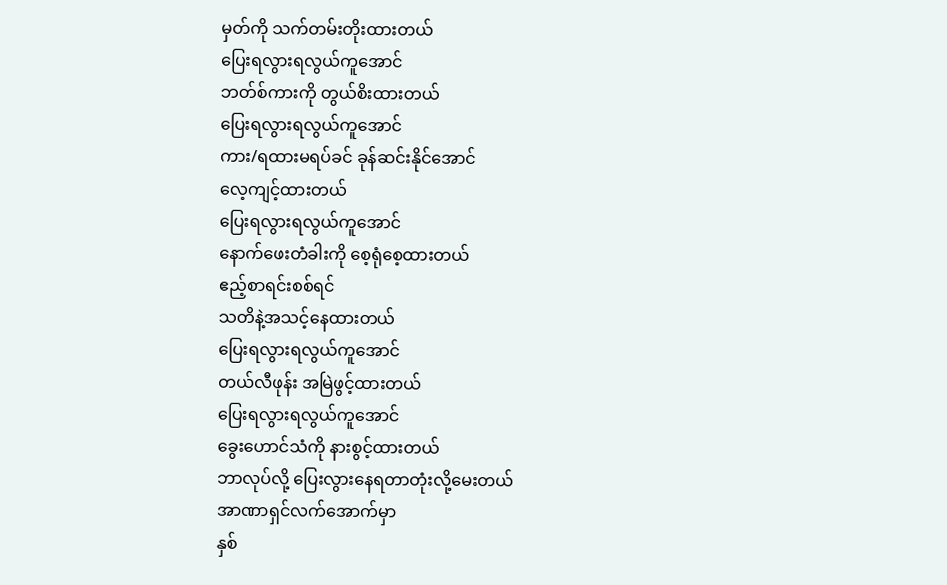မှတ်ကို သက်တမ်းတိုးထားတယ်
ပြေးရလွားရလွယ်ကူအောင်
ဘတ်စ်ကားကို တွယ်စိးထားတယ်
ပြေးရလွားရလွယ်ကူအောင်
ကား/ရထားမရပ်ခင် ခုန်ဆင်းနိုင်အောင်
လေ့ကျင့်ထားတယ်
ပြေးရလွားရလွယ်ကူအောင်
နောက်ဖေးတံခါးကို စေ့ရုံစေ့ထားတယ်
ဧည့်စာရင်းစစ်ရင်
သတိနဲ့အသင့်နေထားတယ်
ပြေးရလွားရလွယ်ကူအောင်
တယ်လီဖုန်း အမြဲဖွင့်ထားတယ်
ပြေးရလွားရလွယ်ကူအောင်
ခွေးဟောင်သံကို နားစွင့်ထားတယ်
ဘာလုပ်လို့ ပြေးလွားနေရတာတုံးလို့မေးတယ်
အာဏာရှင်လက်အောက်မှာ
နှစ်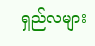ရှည်လများ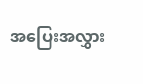အပြေးအလွှား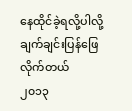နေထိုင်ခဲ့ရလို့ပါလို့ ချက်ချင်းပြန်ဖြေလိုက်တယ်
၂၀၁၃